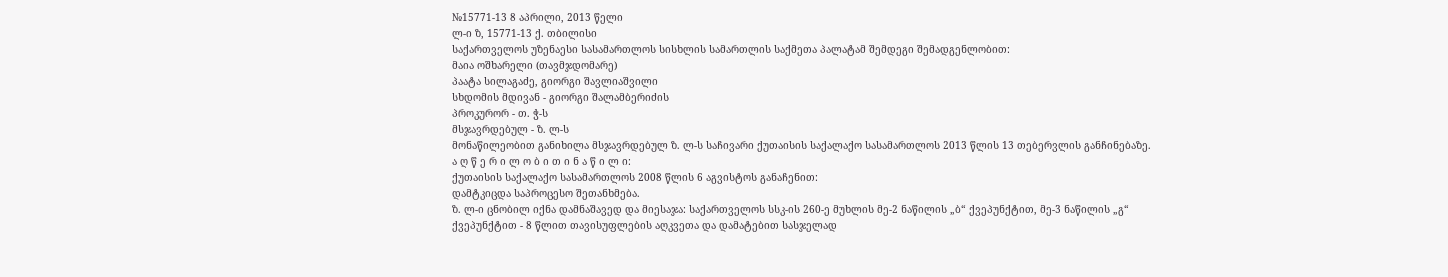№15771-13 8 აპრილი, 2013 წელი
ლ-ი ზ, 15771-13 ქ. თბილისი
საქართველოს უზენაესი სასამართლოს სისხლის სამართლის საქმეთა პალატამ შემდეგი შემადგენლობით:
მაია ოშხარელი (თავმჯდომარე)
პაატა სილაგაძე, გიორგი შავლიაშვილი
სხდომის მდივან - გიორგი შალამბერიძის
პროკურორ - თ. ჭ-ს
მსჯავრდებულ - ზ. ლ-ს
მონაწილეობით განიხილა მსჯავრდებულ ზ. ლ-ს საჩივარი ქუთაისის საქალაქო სასამართლოს 2013 წლის 13 თებერვლის განჩინებაზე.
ა ღ წ ე რ ი ლ ო ბ ი თ ი ნ ა წ ი ლ ი:
ქუთაისის საქალაქო სასამართლოს 2008 წლის 6 აგვისტოს განაჩენით:
დამტკიცდა საპროცესო შეთანხმება.
ზ. ლ-ი ცნობილ იქნა დამნაშავედ და მიესაჯა: საქართველოს სსკ-ის 260-ე მუხლის მე-2 ნაწილის „ბ“ ქვეპუნქტით, მე-3 ნაწილის „გ“ ქვეპუნქტით - 8 წლით თავისუფლების აღკვეთა და დამატებით სასჯელად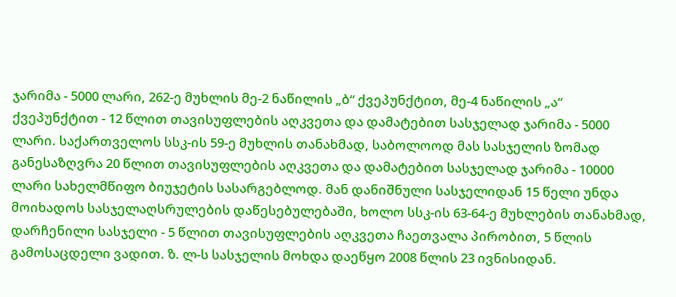ჯარიმა - 5000 ლარი, 262-ე მუხლის მე-2 ნაწილის „ბ“ ქვეპუნქტით, მე-4 ნაწილის „ა“ ქვეპუნქტით - 12 წლით თავისუფლების აღკვეთა და დამატებით სასჯელად ჯარიმა - 5000 ლარი. საქართველოს სსკ-ის 59-ე მუხლის თანახმად, საბოლოოდ მას სასჯელის ზომად განესაზღვრა 20 წლით თავისუფლების აღკვეთა და დამატებით სასჯელად ჯარიმა - 10000 ლარი სახელმწიფო ბიუჯეტის სასარგებლოდ. მან დანიშნული სასჯელიდან 15 წელი უნდა მოიხადოს სასჯელაღსრულების დაწესებულებაში, ხოლო სსკ-ის 63-64-ე მუხლების თანახმად, დარჩენილი სასჯელი - 5 წლით თავისუფლების აღკვეთა ჩაეთვალა პირობით, 5 წლის გამოსაცდელი ვადით. ზ. ლ-ს სასჯელის მოხდა დაეწყო 2008 წლის 23 ივნისიდან.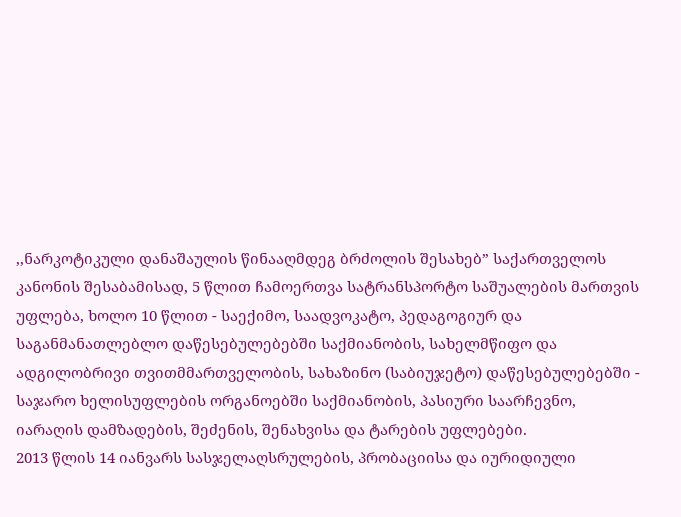,,ნარკოტიკული დანაშაულის წინააღმდეგ ბრძოლის შესახებ” საქართველოს კანონის შესაბამისად, 5 წლით ჩამოერთვა სატრანსპორტო საშუალების მართვის უფლება, ხოლო 10 წლით - საექიმო, საადვოკატო, პედაგოგიურ და საგანმანათლებლო დაწესებულებებში საქმიანობის, სახელმწიფო და ადგილობრივი თვითმმართველობის, სახაზინო (საბიუჯეტო) დაწესებულებებში - საჯარო ხელისუფლების ორგანოებში საქმიანობის, პასიური საარჩევნო, იარაღის დამზადების, შეძენის, შენახვისა და ტარების უფლებები.
2013 წლის 14 იანვარს სასჯელაღსრულების, პრობაციისა და იურიდიული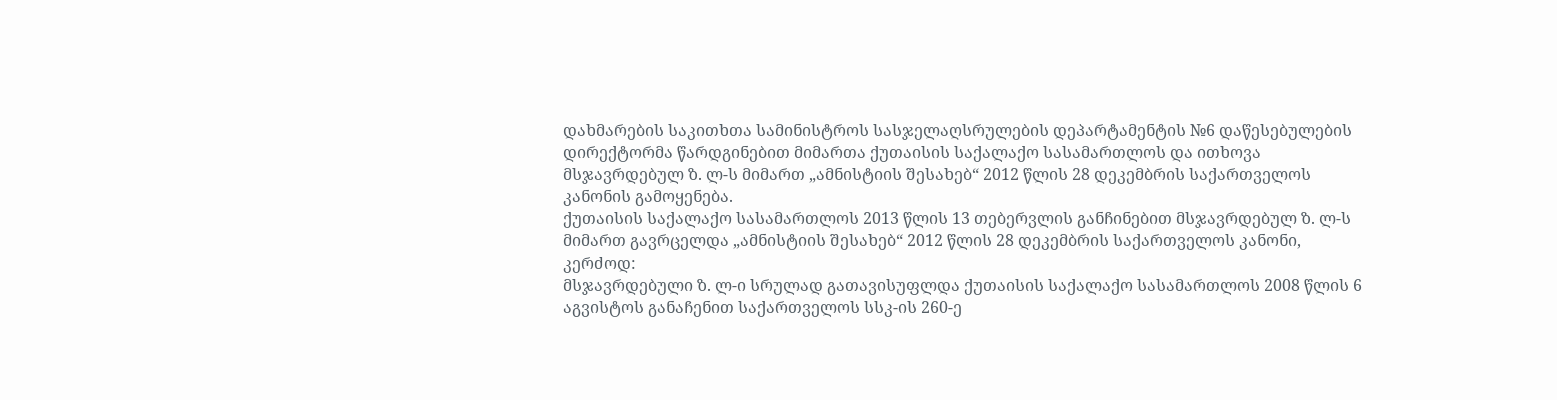დახმარების საკითხთა სამინისტროს სასჯელაღსრულების დეპარტამენტის №6 დაწესებულების დირექტორმა წარდგინებით მიმართა ქუთაისის საქალაქო სასამართლოს და ითხოვა მსჯავრდებულ ზ. ლ-ს მიმართ „ამნისტიის შესახებ“ 2012 წლის 28 დეკემბრის საქართველოს კანონის გამოყენება.
ქუთაისის საქალაქო სასამართლოს 2013 წლის 13 თებერვლის განჩინებით მსჯავრდებულ ზ. ლ-ს მიმართ გავრცელდა „ამნისტიის შესახებ“ 2012 წლის 28 დეკემბრის საქართველოს კანონი, კერძოდ:
მსჯავრდებული ზ. ლ-ი სრულად გათავისუფლდა ქუთაისის საქალაქო სასამართლოს 2008 წლის 6 აგვისტოს განაჩენით საქართველოს სსკ-ის 260-ე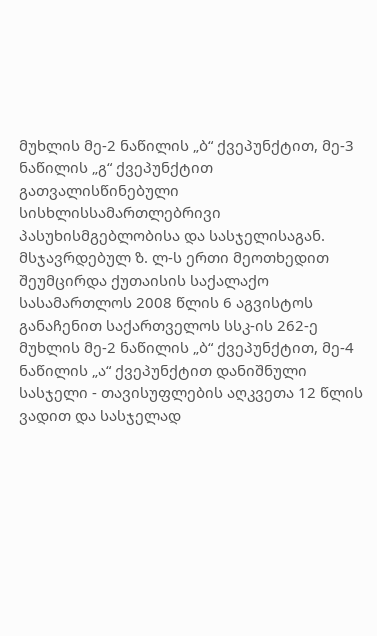მუხლის მე-2 ნაწილის „ბ“ ქვეპუნქტით, მე-3 ნაწილის „გ“ ქვეპუნქტით გათვალისწინებული სისხლისსამართლებრივი პასუხისმგებლობისა და სასჯელისაგან.
მსჯავრდებულ ზ. ლ-ს ერთი მეოთხედით შეუმცირდა ქუთაისის საქალაქო სასამართლოს 2008 წლის 6 აგვისტოს განაჩენით საქართველოს სსკ-ის 262-ე მუხლის მე-2 ნაწილის „ბ“ ქვეპუნქტით, მე-4 ნაწილის „ა“ ქვეპუნქტით დანიშნული სასჯელი - თავისუფლების აღკვეთა 12 წლის ვადით და სასჯელად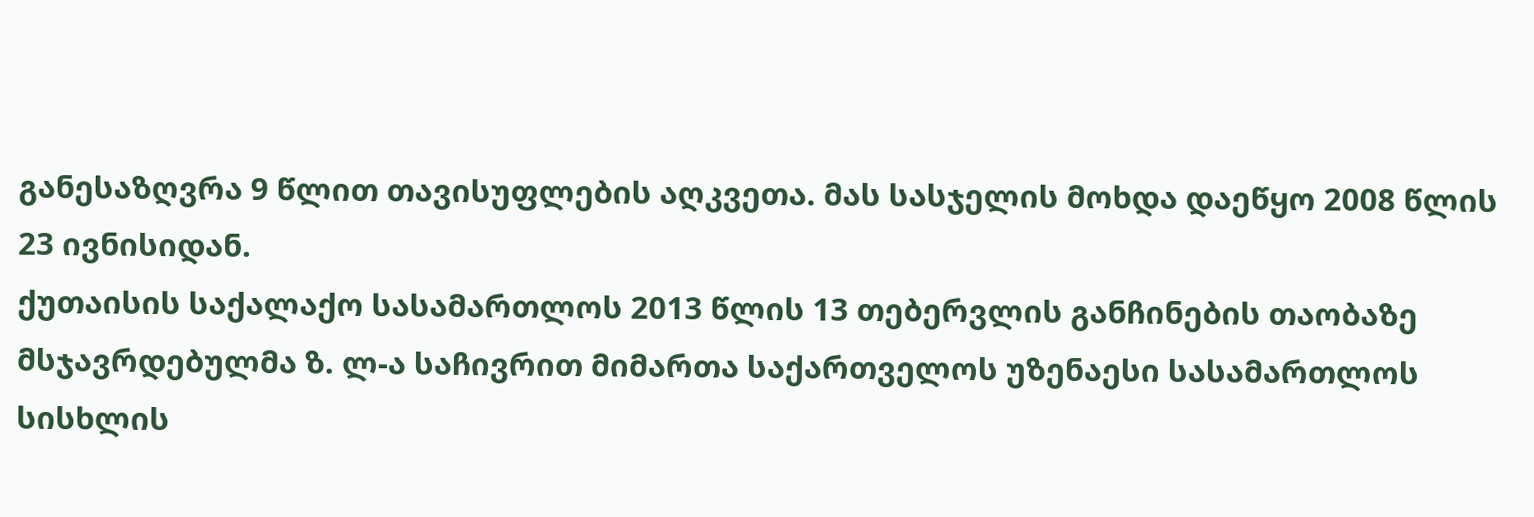განესაზღვრა 9 წლით თავისუფლების აღკვეთა. მას სასჯელის მოხდა დაეწყო 2008 წლის 23 ივნისიდან.
ქუთაისის საქალაქო სასამართლოს 2013 წლის 13 თებერვლის განჩინების თაობაზე მსჯავრდებულმა ზ. ლ-ა საჩივრით მიმართა საქართველოს უზენაესი სასამართლოს სისხლის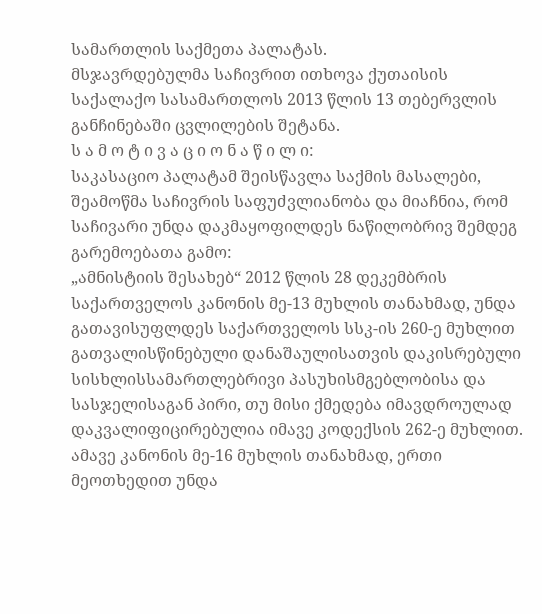სამართლის საქმეთა პალატას.
მსჯავრდებულმა საჩივრით ითხოვა ქუთაისის საქალაქო სასამართლოს 2013 წლის 13 თებერვლის განჩინებაში ცვლილების შეტანა.
ს ა მ ო ტ ი ვ ა ც ი ო ნ ა წ ი ლ ი:
საკასაციო პალატამ შეისწავლა საქმის მასალები, შეამოწმა საჩივრის საფუძვლიანობა და მიაჩნია, რომ საჩივარი უნდა დაკმაყოფილდეს ნაწილობრივ შემდეგ გარემოებათა გამო:
„ამნისტიის შესახებ“ 2012 წლის 28 დეკემბრის საქართველოს კანონის მე-13 მუხლის თანახმად, უნდა გათავისუფლდეს საქართველოს სსკ-ის 260-ე მუხლით გათვალისწინებული დანაშაულისათვის დაკისრებული სისხლისსამართლებრივი პასუხისმგებლობისა და სასჯელისაგან პირი, თუ მისი ქმედება იმავდროულად დაკვალიფიცირებულია იმავე კოდექსის 262-ე მუხლით.
ამავე კანონის მე-16 მუხლის თანახმად, ერთი მეოთხედით უნდა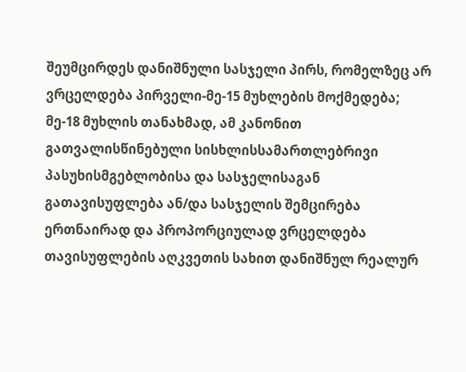შეუმცირდეს დანიშნული სასჯელი პირს, რომელზეც არ ვრცელდება პირველი-მე-15 მუხლების მოქმედება; მე-18 მუხლის თანახმად, ამ კანონით გათვალისწინებული სისხლისსამართლებრივი პასუხისმგებლობისა და სასჯელისაგან გათავისუფლება ან/და სასჯელის შემცირება ერთნაირად და პროპორციულად ვრცელდება თავისუფლების აღკვეთის სახით დანიშნულ რეალურ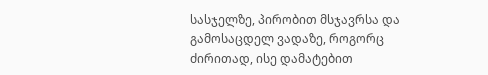სასჯელზე, პირობით მსჯავრსა და გამოსაცდელ ვადაზე, როგორც ძირითად, ისე დამატებით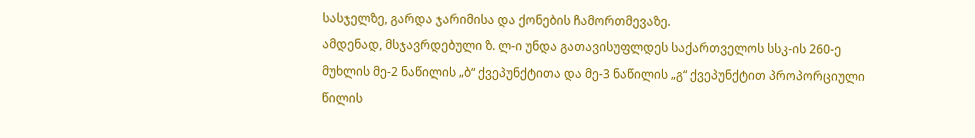სასჯელზე, გარდა ჯარიმისა და ქონების ჩამორთმევაზე.
ამდენად, მსჯავრდებული ზ. ლ-ი უნდა გათავისუფლდეს საქართველოს სსკ-ის 260-ე მუხლის მე-2 ნაწილის „ბ“ ქვეპუნქტითა და მე-3 ნაწილის „გ“ ქვეპუნქტით პროპორციული წილის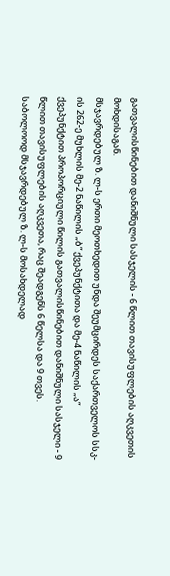გათვალისწინებით დანიშნული სასჯელის - 6 წლით თავისუფლების აღკვეთის მოხდისაგან.
მსჯავრდებულ ზ. ლ-ს ერთი მეოთხედით უნდა შეუმცირდეს საქართველოს სსკ-ის 262-ე მუხლის მე-2 ნაწილის „ბ“ ქვეპუნქტითა და მე-4 ნაწილის „ა“ ქვეპუნქტით პროპორციული წილის გათვალისწინებით დანიშნული სასჯელი - 9 წლით თავისუფლების აღკვეთა, რაც შეადგენს 6 წელსა და 9 თვეს.
საბოლოოდ მსჯავრდებულ ზ. ლ-ს მოსახდელად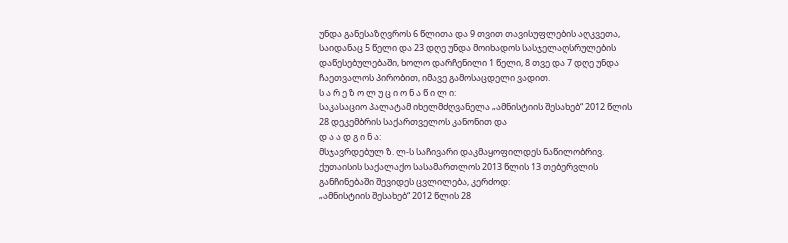უნდა განესაზღვროს 6 წლითა და 9 თვით თავისუფლების აღკვეთა, საიდანაც 5 წელი და 23 დღე უნდა მოიხადოს სასჯელაღსრულების დაწესებულებაში, ხოლო დარჩენილი 1 წელი, 8 თვე და 7 დღე უნდა ჩაეთვალოს პირობით, იმავე გამოსაცდელი ვადით.
ს ა რ ე ზ ო ლ უ ც ი ო ნ ა წ ი ლ ი:
საკასაციო პალატამ იხელმძღვანელა „ამნისტიის შესახებ“ 2012 წლის 28 დეკემბრის საქართველოს კანონით და
დ ა ა დ გ ი ნ ა:
მსჯავრდებულ ზ. ლ-ს საჩივარი დაკმაყოფილდეს ნაწილობრივ.
ქუთაისის საქალაქო სასამართლოს 2013 წლის 13 თებერვლის განჩინებაში შევიდეს ცვლილება, კერძოდ:
„ამნისტიის შესახებ“ 2012 წლის 28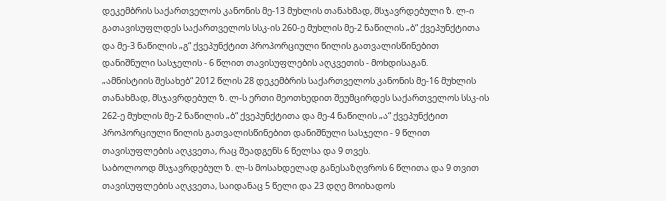დეკემბრის საქართველოს კანონის მე-13 მუხლის თანახმად, მსჯავრდებული ზ. ლ-ი გათავისუფლდეს საქართველოს სსკ-ის 260-ე მუხლის მე-2 ნაწილის „ბ“ ქვეპუნქტითა და მე-3 ნაწილის „გ“ ქვეპუნქტით პროპორციული წილის გათვალისწინებით დანიშნული სასჯელის - 6 წლით თავისუფლების აღკვეთის - მოხდისაგან.
„ამნისტიის შესახებ“ 2012 წლის 28 დეკემბრის საქართველოს კანონის მე-16 მუხლის თანახმად, მსჯავრდებულ ზ. ლ-ს ერთი მეოთხედით შეუმცირდეს საქართველოს სსკ-ის 262-ე მუხლის მე-2 ნაწილის „ბ“ ქვეპუნქტითა და მე-4 ნაწილის „ა“ ქვეპუნქტით პროპორციული წილის გათვალისწინებით დანიშნული სასჯელი - 9 წლით თავისუფლების აღკვეთა, რაც შეადგენს 6 წელსა და 9 თვეს.
საბოლოოდ მსჯავრდებულ ზ. ლ-ს მოსახდელად განესაზღვროს 6 წლითა და 9 თვით თავისუფლების აღკვეთა, საიდანაც 5 წელი და 23 დღე მოიხადოს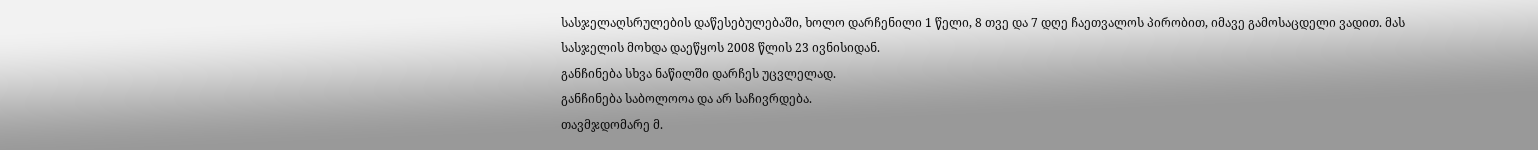სასჯელაღსრულების დაწესებულებაში, ხოლო დარჩენილი 1 წელი, 8 თვე და 7 დღე ჩაეთვალოს პირობით, იმავე გამოსაცდელი ვადით. მას სასჯელის მოხდა დაეწყოს 2008 წლის 23 ივნისიდან.
განჩინება სხვა ნაწილში დარჩეს უცვლელად.
განჩინება საბოლოოა და არ საჩივრდება.
თავმჯდომარე მ.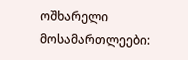ოშხარელი
მოსამართლეები: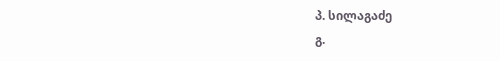პ. სილაგაძე
გ.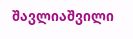შავლიაშვილი